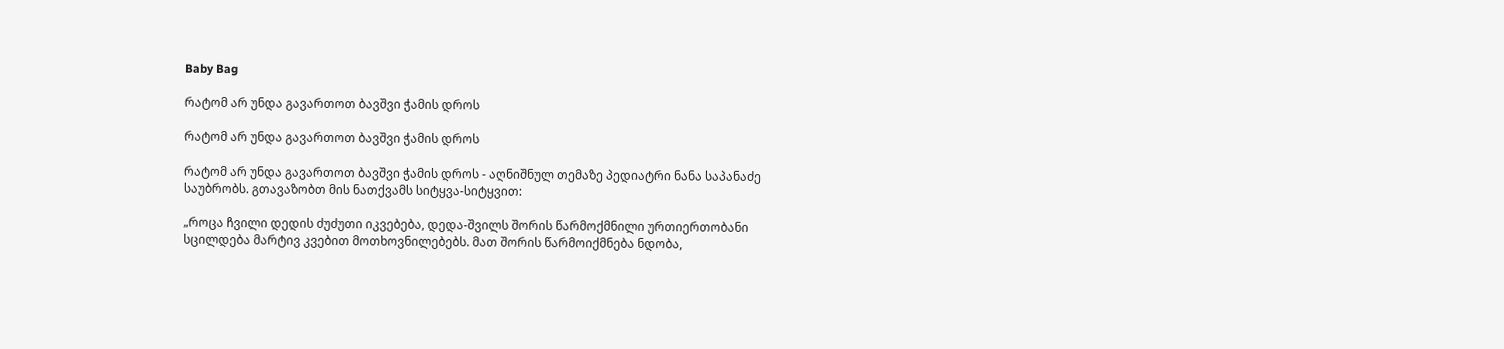Baby Bag

რატომ არ უნდა გავართოთ ბავშვი ჭამის დროს

რატომ არ უნდა გავართოთ ბავშვი ჭამის დროს

რატომ არ უნდა გავართოთ ბავშვი ჭამის დროს - აღნიშნულ თემაზე პედიატრი ნანა საპანაძე საუბრობს. გთავაზობთ მის ნათქვამს სიტყვა-სიტყვით:

„როცა ჩვილი დედის ძუძუთი იკვებება, დედა-შვილს შორის წარმოქმნილი ურთიერთობანი სცილდება მარტივ კვებით მოთხოვნილებებს. მათ შორის წარმოიქმნება ნდობა,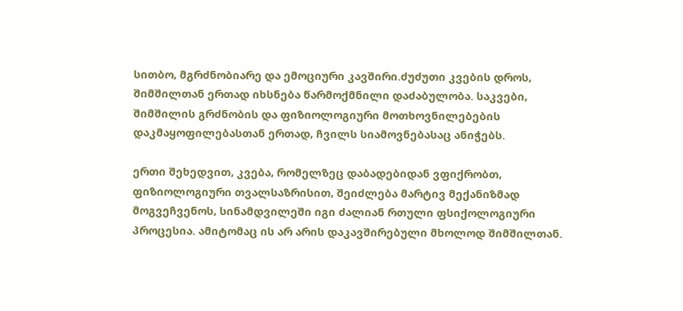სითბო, მგრძნობიარე და ემოციური კავშირი.ძუძუთი კვების დროს, შიმშილთან ერთად იხსნება წარმოქმნილი დაძაბულობა. საკვები, შიმშილის გრძნობის და ფიზიოლოგიური მოთხოვნილებების დაკმაყოფილებასთან ერთად, ჩვილს სიამოვნებასაც ანიჭებს.

ერთი შეხედვით, კვება, რომელზეც დაბადებიდან ვფიქრობთ, ფიზიოლოგიური თვალსაზრისით, შეიძლება მარტივ მექანიზმად მოგვეჩვენოს, სინამდვილეში იგი ძალიან რთული ფსიქოლოგიური პროცესია. ამიტომაც ის არ არის დაკავშირებული მხოლოდ შიმშილთან.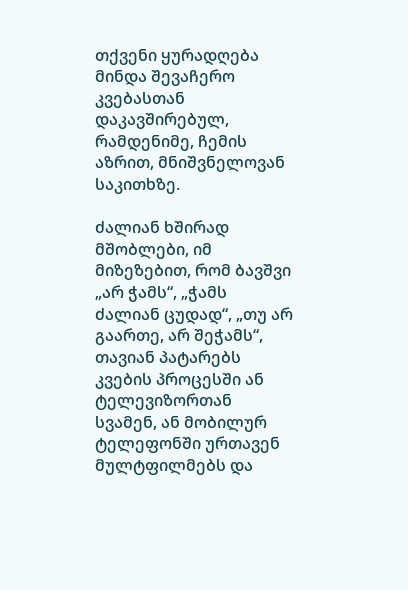თქვენი ყურადღება მინდა შევაჩერო კვებასთან დაკავშირებულ, რამდენიმე, ჩემის აზრით, მნიშვნელოვან საკითხზე.

ძალიან ხშირად მშობლები, იმ მიზეზებით, რომ ბავშვი „არ ჭამს“, „ჭამს ძალიან ცუდად“, „თუ არ გაართე, არ შეჭამს“, თავიან პატარებს კვების პროცესში ან ტელევიზორთან სვამენ, ან მობილურ ტელეფონში ურთავენ მულტფილმებს და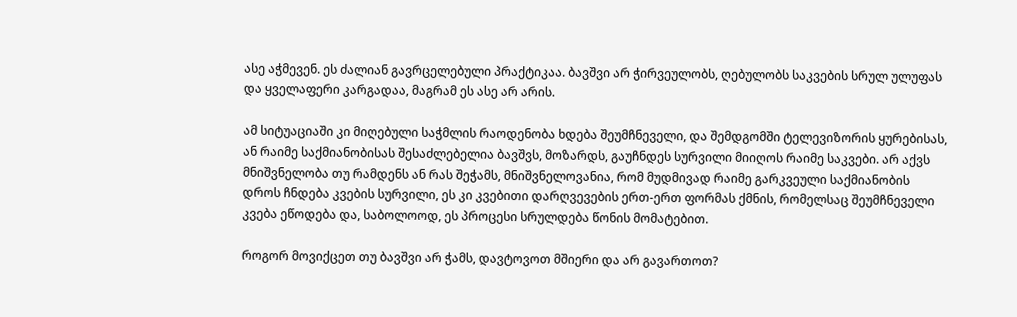ასე აჭმევენ. ეს ძალიან გავრცელებული პრაქტიკაა. ბავშვი არ ჭირვეულობს, ღებულობს საკვების სრულ ულუფას და ყველაფერი კარგადაა, მაგრამ ეს ასე არ არის.

ამ სიტუაციაში კი მიღებული საჭმლის რაოდენობა ხდება შეუმჩნეველი, და შემდგომში ტელევიზორის ყურებისას, ან რაიმე საქმიანობისას შესაძლებელია ბავშვს, მოზარდს, გაუჩნდეს სურვილი მიიღოს რაიმე საკვები. არ აქვს მნიშვნელობა თუ რამდენს ან რას შეჭამს, მნიშვნელოვანია, რომ მუდმივად რაიმე გარკვეული საქმიანობის დროს ჩნდება კვების სურვილი, ეს კი კვებითი დარღვევების ერთ-ერთ ფორმას ქმნის, რომელსაც შეუმჩნეველი კვება ეწოდება და, საბოლოოდ, ეს პროცესი სრულდება წონის მომატებით.

როგორ მოვიქცეთ თუ ბავშვი არ ჭამს, დავტოვოთ მშიერი და არ გავართოთ?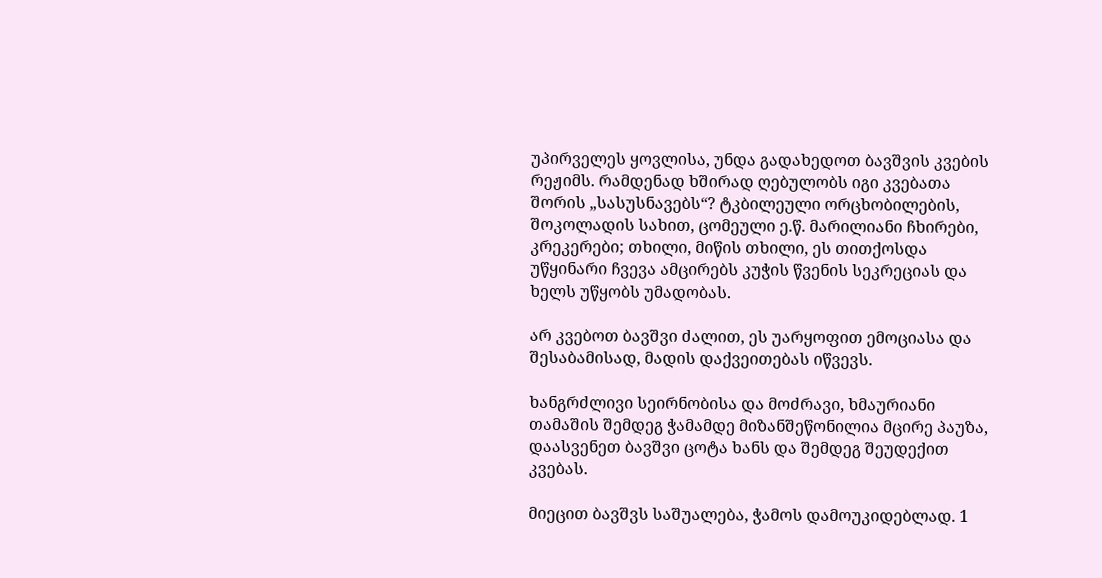უპირველეს ყოვლისა, უნდა გადახედოთ ბავშვის კვების რეჟიმს. რამდენად ხშირად ღებულობს იგი კვებათა შორის „სასუსნავებს“? ტკბილეული ორცხობილების, შოკოლადის სახით, ცომეული ე.წ. მარილიანი ჩხირები, კრეკერები; თხილი, მიწის თხილი, ეს თითქოსდა უწყინარი ჩვევა ამცირებს კუჭის წვენის სეკრეციას და ხელს უწყობს უმადობას.

არ კვებოთ ბავშვი ძალით, ეს უარყოფით ემოციასა და შესაბამისად, მადის დაქვეითებას იწვევს.

ხანგრძლივი სეირნობისა და მოძრავი, ხმაურიანი თამაშის შემდეგ ჭამამდე მიზანშეწონილია მცირე პაუზა, დაასვენეთ ბავშვი ცოტა ხანს და შემდეგ შეუდექით კვებას.

მიეცით ბავშვს საშუალება, ჭამოს დამოუკიდებლად. 1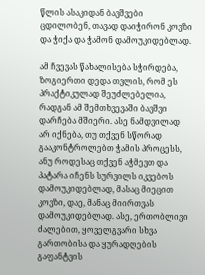წლის ასაკიდან ბავშვები ცდილობენ, თავად დაიჭირონ კოვზი და ჭიქა და ჭამონ დამოუკიდებლად.

ამ ჩვევას წახალისება სჭირდება, ზოგიერთი დედა თვლის, რომ ეს პრაქტიკულად შეუძლებელია, რადგან ამ შემთხვევაში ბავშვი დარჩება მშიერი. ასე ნამდვილად არ იქნება, თუ თქვენ სწორად გააკონტროლებთ ჭამის პროცესს, ანუ როდესაც თქვენ აჭმევთ და პატარა იჩენს სურვილს იკვებოს დამოუკიდებლად, მასაც მიეცით კოვზი, დაე, მანაც მიირთვას დამოუკიდებლად. ასე, ერთობლივი ძალებით, ყოველგვარი სხვა გართობისა და ყურადღების გაფანტვის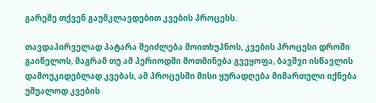გარეშე თქვენ გაუმკლავდებით კვების პროცესს.

თავდაპირველად პატარა შეიძლება მოითხუპნოს, კვების პროცესი დროში გაიწელოს, მაგრამ თუ ამ პერიოდში მოთმინება გვეყოფა, ბავშვი ისწავლის დამოუკიდებლად კვებას, ამ პროცესში მისი ყურადღება მიმართული იქნება უშუალოდ კვების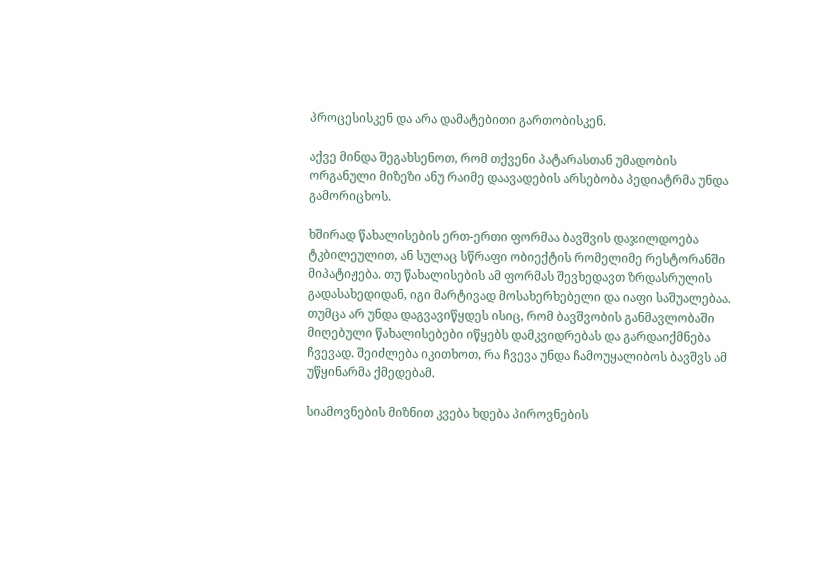პროცესისკენ და არა დამატებითი გართობისკენ.

აქვე მინდა შეგახსენოთ, რომ თქვენი პატარასთან უმადობის ორგანული მიზეზი ანუ რაიმე დაავადების არსებობა პედიატრმა უნდა გამორიცხოს.

ხშირად წახალისების ერთ-ერთი ფორმაა ბავშვის დაჯილდოება ტკბილეულით, ან სულაც სწრაფი ობიექტის რომელიმე რესტორანში მიპატიჟება. თუ წახალისების ამ ფორმას შევხედავთ ზრდასრულის გადასახედიდან, იგი მარტივად მოსახერხებელი და იაფი საშუალებაა. თუმცა არ უნდა დაგვავიწყდეს ისიც, რომ ბავშვობის განმავლობაში მიღებული წახალისებები იწყებს დამკვიდრებას და გარდაიქმნება ჩვევად. შეიძლება იკითხოთ, რა ჩვევა უნდა ჩამოუყალიბოს ბავშვს ამ უწყინარმა ქმედებამ.

სიამოვნების მიზნით კვება ხდება პიროვნების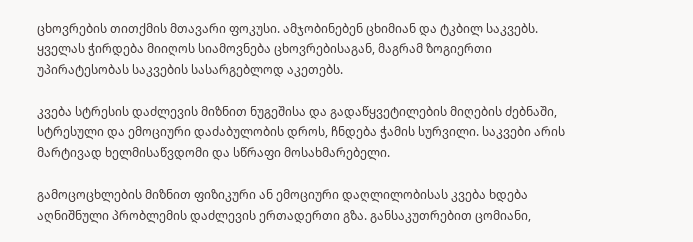ცხოვრების თითქმის მთავარი ფოკუსი. ამჯობინებენ ცხიმიან და ტკბილ საკვებს. ყველას ჭირდება მიიღოს სიამოვნება ცხოვრებისაგან, მაგრამ ზოგიერთი უპირატესობას საკვების სასარგებლოდ აკეთებს.

კვება სტრესის დაძლევის მიზნით ნუგეშისა და გადაწყვეტილების მიღების ძებნაში, სტრესული და ემოციური დაძაბულობის დროს, ჩნდება ჭამის სურვილი. საკვები არის მარტივად ხელმისაწვდომი და სწრაფი მოსახმარებელი.

გამოცოცხლების მიზნით ფიზიკური ან ემოციური დაღლილობისას კვება ხდება აღნიშნული პრობლემის დაძლევის ერთადერთი გზა. განსაკუთრებით ცომიანი,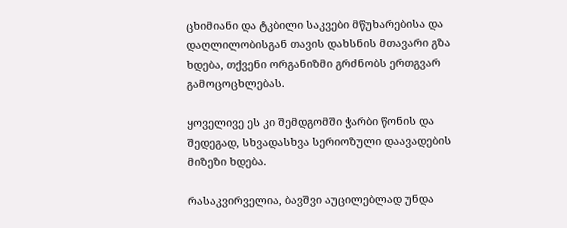ცხიმიანი და ტკბილი საკვები მწუხარებისა და დაღლილობისგან თავის დახსნის მთავარი გზა ხდება, თქვენი ორგანიზმი გრძნობს ერთგვარ გამოცოცხლებას.

ყოველივე ეს კი შემდგომში ჭარბი წონის და შედეგად, სხვადასხვა სერიოზული დაავადების მიზეზი ხდება.

რასაკვირველია, ბავშვი აუცილებლად უნდა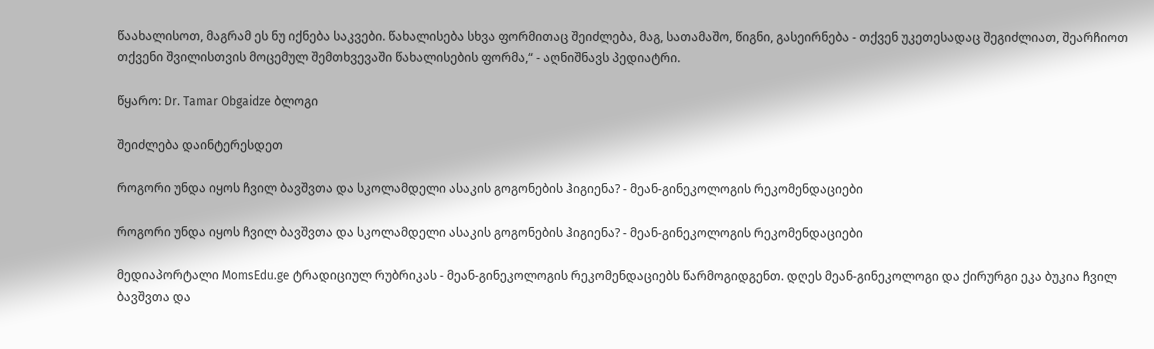წაახალისოთ, მაგრამ ეს ნუ იქნება საკვები. წახალისება სხვა ფორმითაც შეიძლება, მაგ, სათამაშო, წიგნი, გასეირნება - თქვენ უკეთესადაც შეგიძლიათ, შეარჩიოთ თქვენი შვილისთვის მოცემულ შემთხვევაში წახალისების ფორმა,“ - აღნიშნავს პედიატრი.

წყარო: Dr. Tamar Obgaidze ბლოგი

შეიძლება დაინტერესდეთ

როგორი უნდა იყოს ჩვილ ბავშვთა და სკოლამდელი ასაკის გოგონების ჰიგიენა? - მეან-გინეკოლოგის რეკომენდაციები

როგორი უნდა იყოს ჩვილ ბავშვთა და სკოლამდელი ასაკის გოგონების ჰიგიენა? - მეან-გინეკოლოგის რეკომენდაციები

მედიაპორტალი MomsEdu.ge ტრადიციულ რუბრიკას - მეან-გინეკოლოგის რეკომენდაციებს წარმოგიდგენთ. დღეს მეან-გინეკოლოგი და ქირურგი ეკა ბუკია ჩვილ ბავშვთა და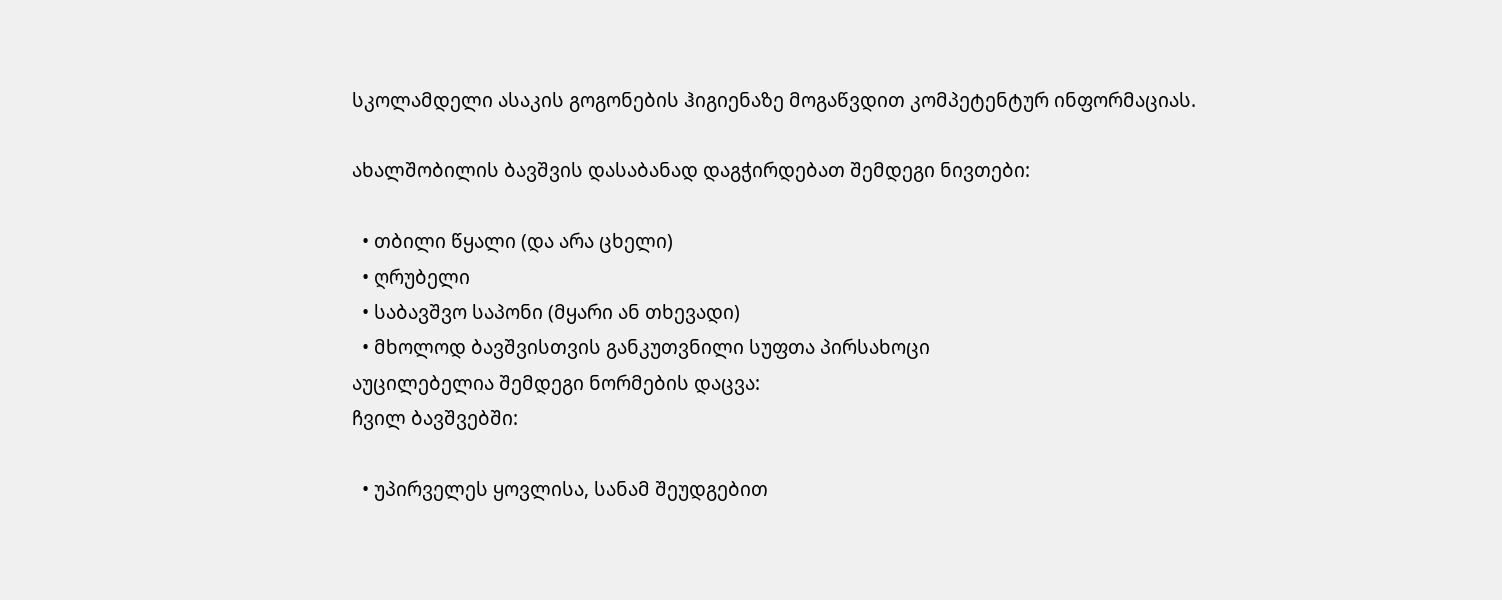სკოლამდელი ასაკის გოგონების ჰიგიენაზე მოგაწვდით კომპეტენტურ ინფორმაციას.

ახალშობილის ბავშვის დასაბანად დაგჭირდებათ შემდეგი ნივთები:

  • თბილი წყალი (და არა ცხელი)
  • ღრუბელი
  • საბავშვო საპონი (მყარი ან თხევადი)
  • მხოლოდ ბავშვისთვის განკუთვნილი სუფთა პირსახოცი
აუცილებელია შემდეგი ნორმების დაცვა:
ჩვილ ბავშვებში:

  • უპირველეს ყოვლისა, სანამ შეუდგებით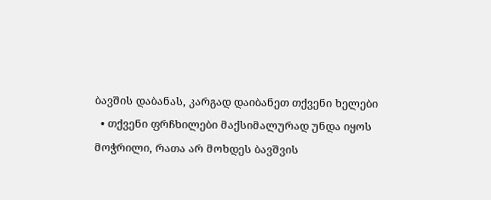ბავშის დაბანას, კარგად დაიბანეთ თქვენი ხელები
  • თქვენი ფრჩხილები მაქსიმალურად უნდა იყოს მოჭრილი, რათა არ მოხდეს ბავშვის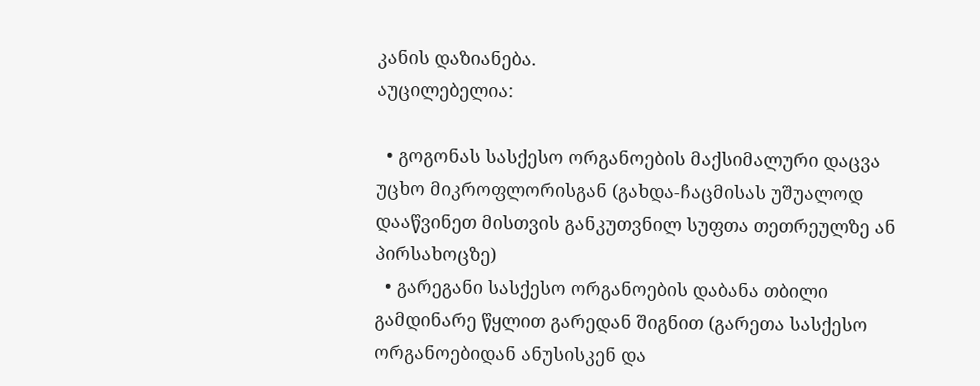კანის დაზიანება.
აუცილებელია:

  • გოგონას სასქესო ორგანოების მაქსიმალური დაცვა უცხო მიკროფლორისგან (გახდა-ჩაცმისას უშუალოდ დააწვინეთ მისთვის განკუთვნილ სუფთა თეთრეულზე ან პირსახოცზე)
  • გარეგანი სასქესო ორგანოების დაბანა თბილი გამდინარე წყლით გარედან შიგნით (გარეთა სასქესო ორგანოებიდან ანუსისკენ და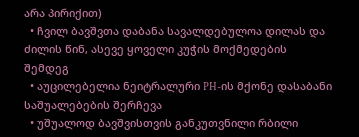არა პირიქით)
  • ჩვილ ბავშვთა დაბანა სავალდებულოა დილას და ძილის წინ, ასევე ყოველი კუჭის მოქმედების შემდეგ
  • აუცილებელია ნეიტრალური PH-ის მქონე დასაბანი საშუალებების შერჩევა
  • უშუალოდ ბავშვისთვის განკუთვნილი რბილი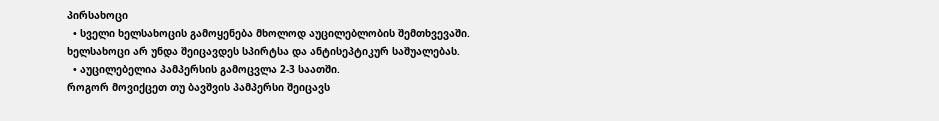პირსახოცი
  • სველი ხელსახოცის გამოყენება მხოლოდ აუცილებლობის შემთხვევაში. ხელსახოცი არ უნდა შეიცავდეს სპირტსა და ანტისეპტიკურ საშუალებას.
  • აუცილებელია პამპერსის გამოცვლა 2-3 საათში.
როგორ მოვიქცეთ თუ ბავშვის პამპერსი შეიცავს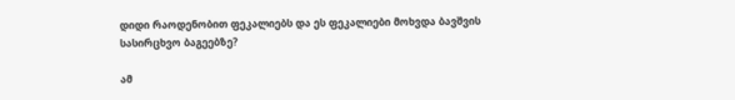დიდი რაოდენობით ფეკალიებს და ეს ფეკალიები მოხვდა ბავშვის სასირცხვო ბაგეებზე?

ამ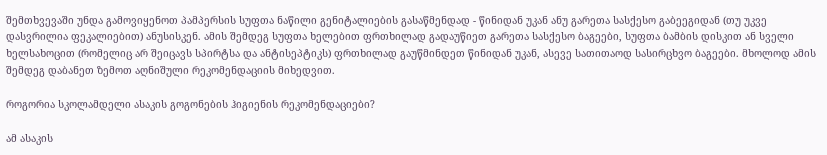შემთხვევაში უნდა გამოვიყენოთ პამპერსის სუფთა ნაწილი გენიტალიების გასაწმენდად - წინიდან უკან ანუ გარეთა სასქესო გაბეეგიდან (თუ უკვე დასვრილია ფეკალიებით) ანუსისკენ. ამის შემდეგ სუფთა ხელებით ფრთხილად გადაუწიეთ გარეთა სასქესო ბაგეები, სუფთა ბამბის დისკით ან სველი ხელსახოცით (რომელიც არ შეიცავს სპირტსა და ანტისეპტიკს) ფრთხილად გაუწმინდეთ წინიდან უკან, ასევე სათითაოდ სასირცხვო ბაგეები. მხოლოდ ამის შემდეგ დაბანეთ ზემოთ აღნიშული რეკომენდაციის მიხედვით.

როგორია სკოლამდელი ასაკის გოგონების ჰიგიენის რეკომენდაციები?

ამ ასაკის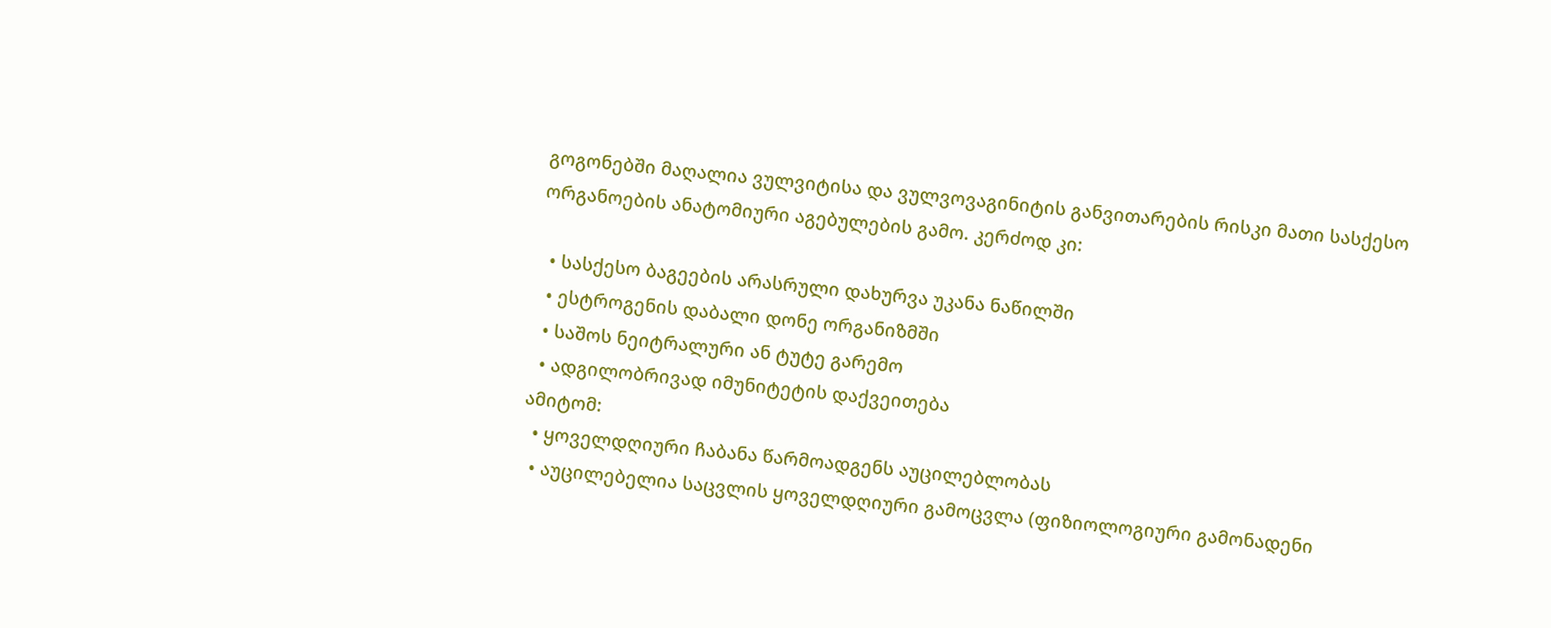გოგონებში მაღალია ვულვიტისა და ვულვოვაგინიტის განვითარების რისკი მათი სასქესო ორგანოების ანატომიური აგებულების გამო. კერძოდ კი:

  • სასქესო ბაგეების არასრული დახურვა უკანა ნაწილში
  • ესტროგენის დაბალი დონე ორგანიზმში
  • საშოს ნეიტრალური ან ტუტე გარემო
  • ადგილობრივად იმუნიტეტის დაქვეითება
ამიტომ:
  • ყოველდღიური ჩაბანა წარმოადგენს აუცილებლობას
  • აუცილებელია საცვლის ყოველდღიური გამოცვლა (ფიზიოლოგიური გამონადენი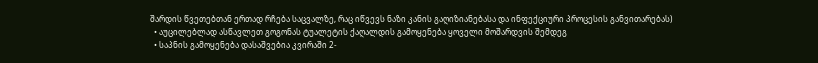შარდის წვეთებთან ერთად რჩება საცვალზე, რაც იწვევს ნაზი კანის გაღიზიანებასა და ინფექციური პროცესის განვითარებას)
  • აუცილებლად ასწავლეთ გოგონას ტუალეტის ქაღალდის გამოყენება ყოველი მოშარდვის შემდეგ
  • საპნის გამოყენება დასაშვებია კვირაში 2-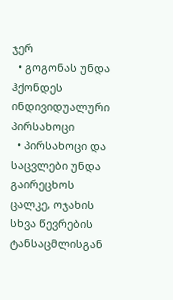ჯერ
  • გოგონას უნდა ჰქონდეს ინდივიდუალური პირსახოცი
  • პირსახოცი და საცვლები უნდა გაირეცხოს ცალკე, ოჯახის სხვა წევრების ტანსაცმლისგან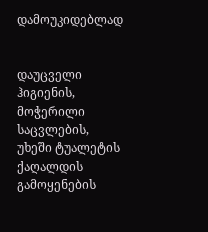დამოუკიდებლად


დაუცველი ჰიგიენის, მოჭერილი საცვლების, უხეში ტუალეტის ქაღალდის გამოყენების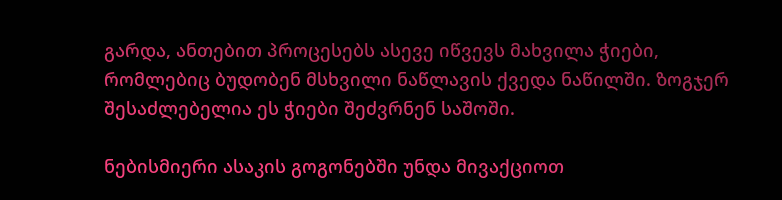გარდა, ანთებით პროცესებს ასევე იწვევს მახვილა ჭიები, რომლებიც ბუდობენ მსხვილი ნაწლავის ქვედა ნაწილში. ზოგჯერ შესაძლებელია ეს ჭიები შეძვრნენ საშოში.

ნებისმიერი ასაკის გოგონებში უნდა მივაქციოთ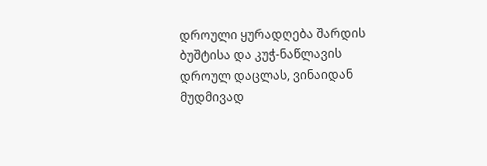დროული ყურადღება შარდის ბუშტისა და კუჭ-ნაწლავის დროულ დაცლას, ვინაიდან მუდმივად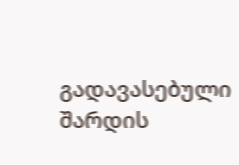გადავასებული შარდის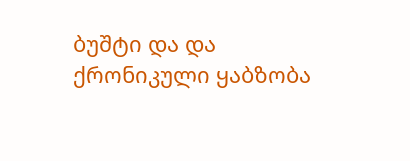ბუშტი და და ქრონიკული ყაბზობა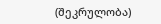(შეკრულობა)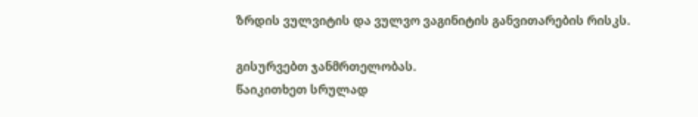ზრდის ვულვიტის და ვულვო ვაგინიტის განვითარების რისკს.

გისურვებთ ჯანმრთელობას.
წაიკითხეთ სრულად